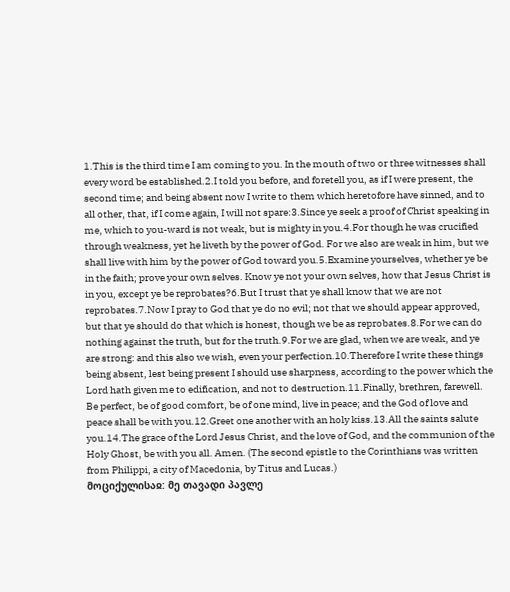1.This is the third time I am coming to you. In the mouth of two or three witnesses shall every word be established.2.I told you before, and foretell you, as if I were present, the second time; and being absent now I write to them which heretofore have sinned, and to all other, that, if I come again, I will not spare:3.Since ye seek a proof of Christ speaking in me, which to you-ward is not weak, but is mighty in you.4.For though he was crucified through weakness, yet he liveth by the power of God. For we also are weak in him, but we shall live with him by the power of God toward you.5.Examine yourselves, whether ye be in the faith; prove your own selves. Know ye not your own selves, how that Jesus Christ is in you, except ye be reprobates?6.But I trust that ye shall know that we are not reprobates.7.Now I pray to God that ye do no evil; not that we should appear approved, but that ye should do that which is honest, though we be as reprobates.8.For we can do nothing against the truth, but for the truth.9.For we are glad, when we are weak, and ye are strong: and this also we wish, even your perfection.10.Therefore I write these things being absent, lest being present I should use sharpness, according to the power which the Lord hath given me to edification, and not to destruction.11.Finally, brethren, farewell. Be perfect, be of good comfort, be of one mind, live in peace; and the God of love and peace shall be with you.12.Greet one another with an holy kiss.13.All the saints salute you.14.The grace of the Lord Jesus Christ, and the love of God, and the communion of the Holy Ghost, be with you all. Amen. (The second epistle to the Corinthians was written from Philippi, a city of Macedonia, by Titus and Lucas.)
მოციქულისაჲ: მე თავადი პავლე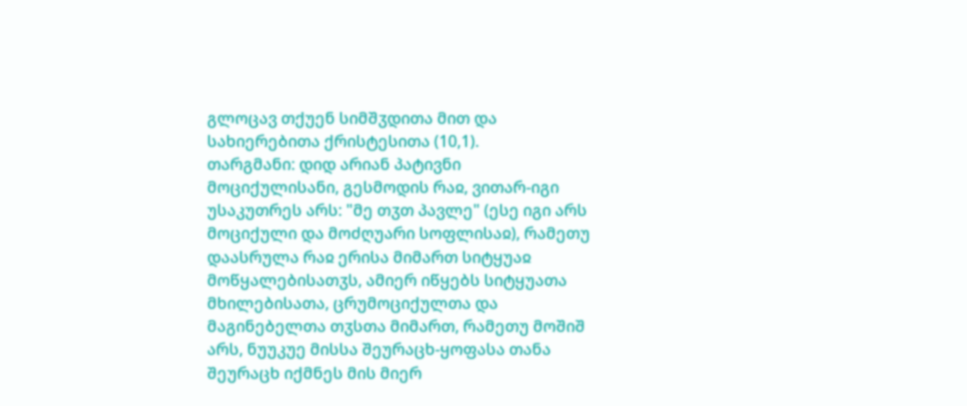გლოცავ თქუენ სიმშჳდითა მით და სახიერებითა ქრისტესითა (10,1).
თარგმანი: დიდ არიან პატივნი მოციქულისანი, გესმოდის რაჲ, ვითარ-იგი უსაკუთრეს არს: "მე თჳთ პავლე" (ესე იგი არს მოციქული და მოძღუარი სოფლისაჲ), რამეთუ დაასრულა რაჲ ერისა მიმართ სიტყუაჲ მოწყალებისათჳს, ამიერ იწყებს სიტყუათა მხილებისათა, ცრუმოციქულთა და მაგინებელთა თჳსთა მიმართ, რამეთუ მოშიშ არს, ნუუკუე მისსა შეურაცხ-ყოფასა თანა შეურაცხ იქმნეს მის მიერ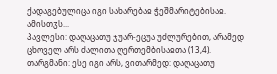ქადაგებულიცა იგი სახარებაჲ ჭეშმარიტებისაჲ. ამისთჳს...
პავლესი: დაღაცათუ ჯუარ-ეცუა უძლურებით, არამედ ცხოველ არს ძალითა ღერთემბისაჲთა (13,4).
თარგმანი: ესე იგი არს, ვითარმედ: დაღაცათუ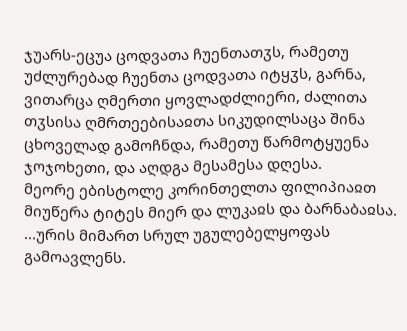ჯუარს-ეცუა ცოდვათა ჩუენთათჳს, რამეთუ უძლურებად ჩუენთა ცოდვათა იტყჳს, გარნა, ვითარცა ღმერთი ყოვლადძლიერი, ძალითა თჳსისა ღმრთეებისაჲთა სიკუდილსაცა შინა ცხოველად გამოჩნდა, რამეთუ წარმოტყუენა ჯოჯოხეთი, და აღდგა მესამესა დღესა.
მეორე ებისტოლე კორინთელთა ფილიპიაჲთ მიუწერა ტიტეს მიერ და ლუკაჲს და ბარნაბაჲსა.
...ურის მიმართ სრულ უგულებელყოფას გამოავლენს.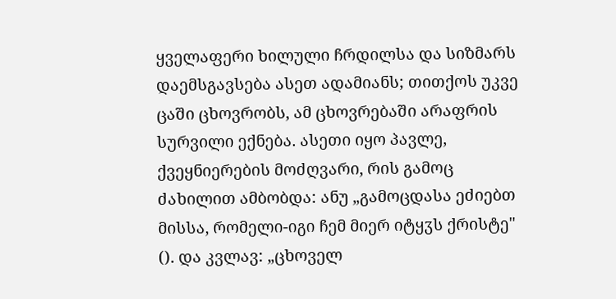ყველაფერი ხილული ჩრდილსა და სიზმარს დაემსგავსება ასეთ ადამიანს; თითქოს უკვე ცაში ცხოვრობს, ამ ცხოვრებაში არაფრის სურვილი ექნება. ასეთი იყო პავლე, ქვეყნიერების მოძღვარი, რის გამოც ძახილით ამბობდა: ანუ „გამოცდასა ეძიებთ მისსა, რომელი-იგი ჩემ მიერ იტყჳს ქრისტე" (). და კვლავ: „ცხოველ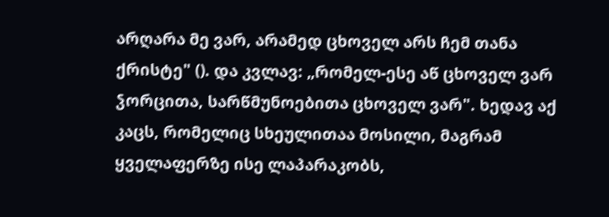არღარა მე ვარ, არამედ ცხოველ არს ჩემ თანა ქრისტე" (). და კვლავ: „რომელ-ესე აწ ცხოველ ვარ ჴორცითა, სარწმუნოებითა ცხოველ ვარ". ხედავ აქ კაცს, რომელიც სხეულითაა მოსილი, მაგრამ ყველაფერზე ისე ლაპარაკობს,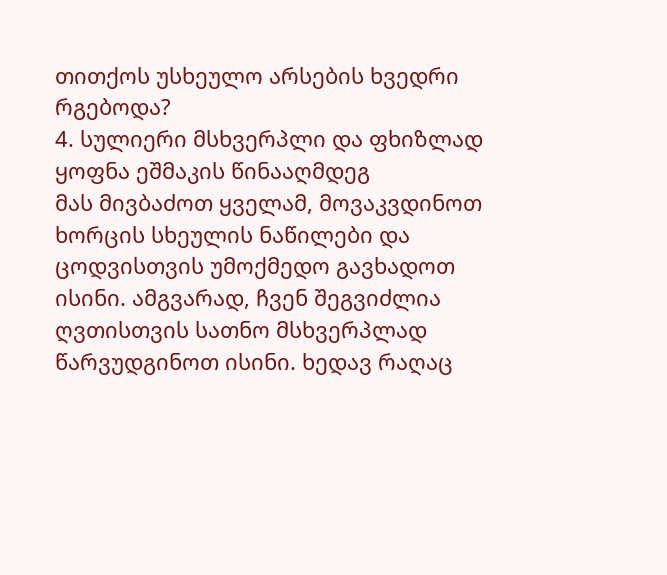თითქოს უსხეულო არსების ხვედრი რგებოდა?
4. სულიერი მსხვერპლი და ფხიზლად ყოფნა ეშმაკის წინააღმდეგ
მას მივბაძოთ ყველამ, მოვაკვდინოთ ხორცის სხეულის ნაწილები და ცოდვისთვის უმოქმედო გავხადოთ ისინი. ამგვარად, ჩვენ შეგვიძლია ღვთისთვის სათნო მსხვერპლად წარვუდგინოთ ისინი. ხედავ რაღაც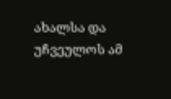ახალსა და უჩვეულოს ამ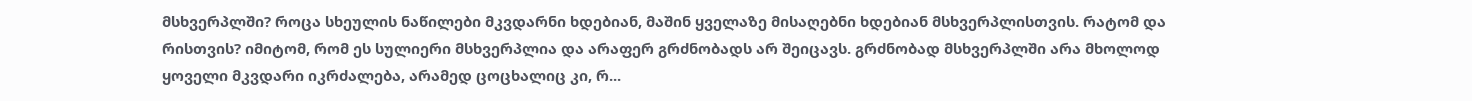მსხვერპლში? როცა სხეულის ნაწილები მკვდარნი ხდებიან, მაშინ ყველაზე მისაღებნი ხდებიან მსხვერპლისთვის. რატომ და რისთვის? იმიტომ, რომ ეს სულიერი მსხვერპლია და არაფერ გრძნობადს არ შეიცავს. გრძნობად მსხვერპლში არა მხოლოდ ყოველი მკვდარი იკრძალება, არამედ ცოცხალიც კი, რ...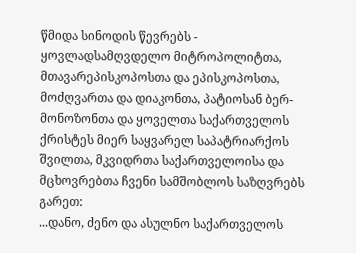წმიდა სინოდის წევრებს - ყოვლადსამღვდელო მიტროპოლიტთა, მთავარეპისკოპოსთა და ეპისკოპოსთა, მოძღვართა და დიაკონთა, პატიოსან ბერ-მონოზონთა და ყოველთა საქართველოს ქრისტეს მიერ საყვარელ საპატრიარქოს შვილთა, მკვიდრთა საქართველოისა და მცხოვრებთა ჩვენი სამშობლოს საზღვრებს გარეთ:
...დანო, ძენო და ასულნო საქართველოს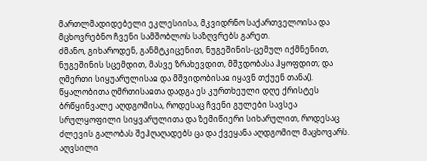მართლმადიდებელი ეკლესიისა, მკვიდრნო საქართველოისა და მცხოვრებნო ჩვენი სამშობლოს საზღვრებს გარეთ.
ძმანო, გიხაროდენ, განმტკიცენით, ნუგეშინის-ცემულ იქმნენით, ნუგეშინის სცემდით, მასვე ზრახევდით, მშჳდობასა ჰყოფდით; და ღმერთი სიყუარულისაჲ და მშვიდობისაჲ იყავნ თქუენ თანა().
წყალობითა ღმრთისაჲთა დადგა ეს კურთხეული დღე ქრისტეს ბრწყინვალე აღდგომისა, როდესაც ჩვენი გულები სავსეა სრულყოფილი სიყვარულითა და ზემიწიერი სიხარულით, როდესაც ძლევის გალობას შეჰღაღადებს ცა და ქვეყანა აღდგომილ მაცხოვარს. აღვსილი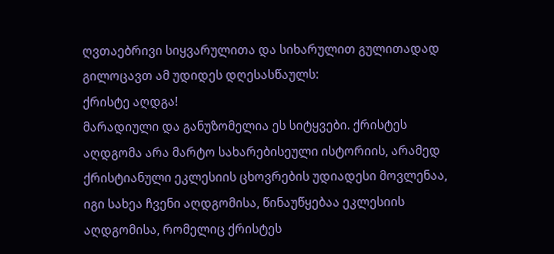ღვთაებრივი სიყვარულითა და სიხარულით გულითადად გილოცავთ ამ უდიდეს დღესასწაულს:
ქრისტე აღდგა!
მარადიული და განუზომელია ეს სიტყვები. ქრისტეს აღდგომა არა მარტო სახარებისეული ისტორიის, არამედ ქრისტიანული ეკლესიის ცხოვრების უდიადესი მოვლენაა, იგი სახეა ჩვენი აღდგომისა, წინაუწყებაა ეკლესიის აღდგომისა, რომელიც ქრისტეს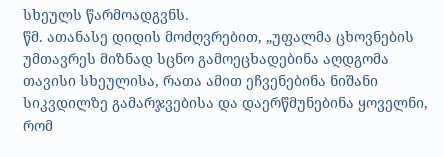სხეულს წარმოადგვნს.
წმ. ათანასე დიდის მოძღვრებით, „უფალმა ცხოვნების უმთავრეს მიზნად სცნო გამოეცხადებინა აღდგომა თავისი სხეულისა, რათა ამით ეჩვენებინა ნიშანი სიკვდილზე გამარჯვებისა და დაერწმუნებინა ყოველნი, რომ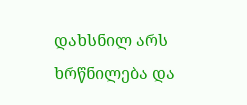დახსნილ არს ხრწნილება და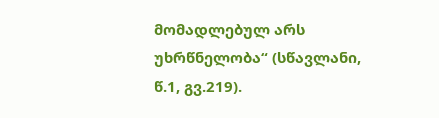მომადლებულ არს უხრწნელობა“ (სწავლანი, წ.1, გვ.219).